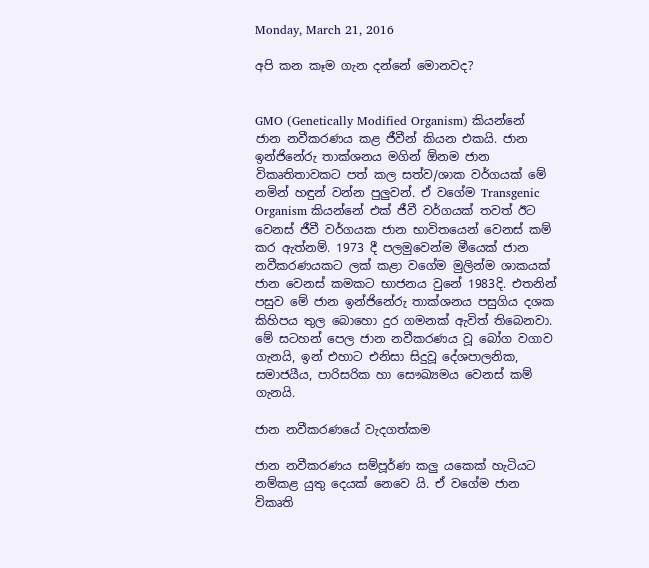Monday, March 21, 2016

අපි කන කෑම ගැන දන්නේ මොනවද?


GMO (Genetically Modified Organism) කියන්නේ ජාන නවීකරණය කළ ජීවීන් කියන එකයි. ජාන ඉන්ජිනේරු තාක්ශනය මගින් ඕනම ජාන විකෘතිතාවකට පත් කල සත්ව/ශාක වර්ගයක් මේ නමින් හඳුන් වන්න පුලුවන්. ඒ වගේම Transgenic Organism කියන්නේ එක් ජීවී වර්ගයක් තවත් ඊට වෙනස් ජීවී වර්ගයක ජාන භාවිතයෙන් වෙනස් කම් කර ඇත්නම්. 1973 දී පලමුවෙන්ම මීයෙක් ජාන නවීකරණයකට ලක් කළා වගේම මුලින්ම ශාකයක් ජාන වෙනස් කමකට භාජනය වුනේ 1983දි. එතනින් පසුව මේ ජාන ඉන්ජිනේරු තාක්ශනය පසුගිය දශක කිහිපය තුල බොහො දුර ගමනක් ඇවිත් තිබෙනවා. මේ සටහන් පෙල ජාන නවීකරණය වූ බෝග වගාව ගැනයි, ඉන් එහාට එනිසා සිදුවූ දේශපාලනික, සමාජයීය, පාරිසරික හා සෞඛ්‍යමය වෙනස් කම් ගැනයි.

ජාන නවීකරණයේ වැදගත්කම

ජාන නවීකරණය සම්පූර්ණ කලු යකෙක් හැටියට නම්කළ යුතු දෙයක් නෙවෙ යි. ඒ වගේම ජාන විකෘති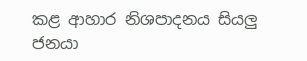කළ ආහාර නිශපාදනය සියලු ජනයා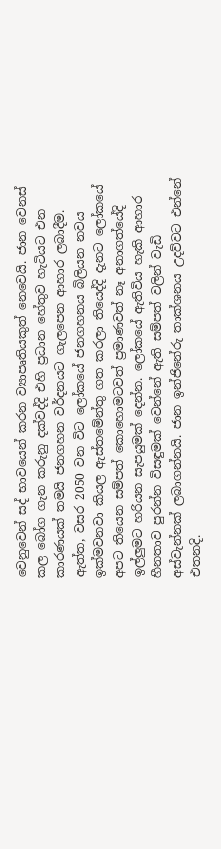වෙනුවෙන් සද් භාවයෙන් කරන ව්‍යාපෘතියකුත් නෙවෙයි. ජාන වෙනස් කල බෝග ගැන කරුනු දක්වද්දි එහි ප්‍රධාන හේතුව හැටියට එන කාරණයක් තමයි ජනගහන වර්දනයට ගැලපෙන ආහාර ලබාදීම. ඇත්ත, වසර 2050 වන විට ලෝකයේ ජනගහනය බිලියන නවය ඉක්මවනවා කියල ඇස්තමේන්තු ගත කරලා තියෙද්දි දැනට ලෝකයේ අපට තියෙන සම්පත් කොහොමටවත් ප්‍රමාණවත් නෑ අනාගත්යේදි ඉල්ලුමට හරියන සැපයුමක් දෙන්න. ලෝකයේ ඇතිවිය හැකි ආහාර හීනතාව පුරන්න විසඳුමක් වෙන්නේ ඇති සම්පත් වලින් වැඩි අස්වැන්නක් ලබාගන්නයි. ජාන ඉන්ජිනේරු තාක්ශනය උදව්වට එන්නේ එතනදි.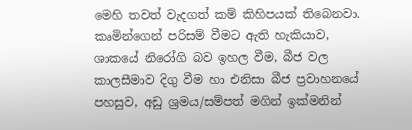මෙහි තවත් වැදගත් කම් කිහිපයක් තිබෙනවා. කෘමින්ගෙන් පරිසම් වීමට ඇති හැකියාව, ශාකයේ නිරෝගි බව ඉහල වීම, බීජ වල කාලසීමාව දිගු වීම හා එනිසා බීජ ප්‍රවාහනයේ පහසුව, අඩු ශ්‍රමය/සම්පත් මගින් ඉක්මනින්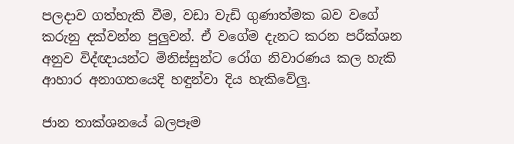පලදාව ගත්හැකි වීම, වඩා වැඩි ගුණාත්මක බව වගේ කරුනු දක්වන්න පුලුවන්. ඒ වගේම දැනට කරන පරීක්ශන අනුව විද්ඥායන්ට මිනිස්සුන්ට රෝග නිවාරණය කල හැකි ආහාර අනාගතයෙදි හඳුන්වා දිය හැකිවේලු.

ජාන තාක්ශනයේ බලපෑම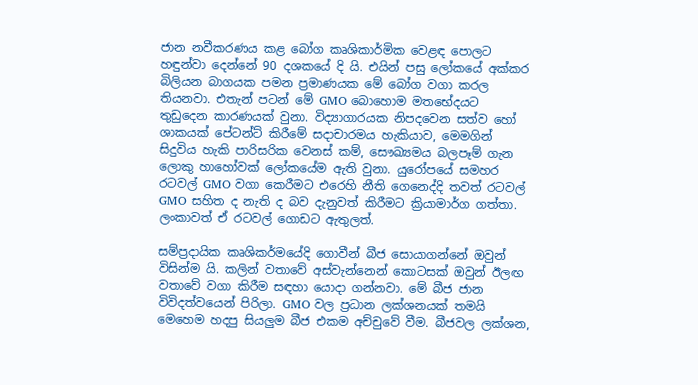ජාන නවීකරණය කළ බෝග කෘශිකාර්මික වෙළඳ පොලට හඳුන්වා දෙන්නේ 90 දශකයේ දි යි. එයින් පසු ලෝකයේ අක්කර බිලියන බාගයක පමන ප්‍රමාණයක මේ බෝග වගා කරල තියනවා. එතැන් පටන් මේ GMO බොහොම මතභේදයට තුඩුදෙන කාරණයක් වුනා. විද්‍යාගාරයක නිපදවෙන සත්ව හෝ ශාකයක් පේටන්ට් කිරීමේ සදාචාරමය හැකියාව, මෙමගින් සිදුවිය හැකි පාරිසරික වෙනස් කම්, සෞඛ්‍යමය බලපෑම් ගැන ලොකු හාහෝවක් ලෝකයේම ඇති වුනා. යුරෝපයේ සමහර රටවල් GMO වගා කෙරීමට එරෙහි නීති ගෙනෙද්දි තවත් රටවල් GMO සහිත ද නැති ද බව දැනුවත් කිරීමට ක්‍රියාමාර්ග ගත්තා. ලංකාවත් ඒ රටවල් ගොඩට ඇතුලත්.

සම්ප්‍රදායික කෘශිකර්මයේදි ගොවීන් බීජ සොයාගන්නේ ඔවුන් විසින්ම යි. කලින් වතාවේ අස්වැන්නෙන් කොටසක් ඔවුන් ඊලඟ වතාවේ වගා කිරීම සඳහා යොදා ගන්නවා. මේ බීජ ජාන විවිදත්වයෙන් පිරිලා. GMO වල ප්‍රධාන ලක්ශනයක් තමයි මෙහෙම හදපු සියලුම බීජ එකම අච්චුවේ වීම. බීජවල ලක්ශන,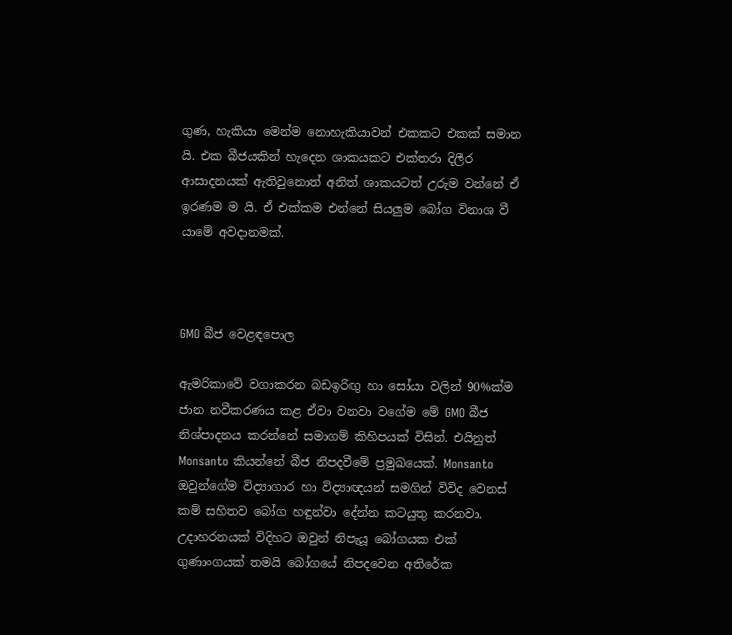ගුණ, හැකියා මෙන්ම නොහැකියාවන් එකකට එකක් සමාන යි. එක බීජයකින් හැදෙන ශාකයකට එක්තරා දිලීර ආසාදනයක් ඇතිවුනොත් අනිත් ශාකයටත් උරුම වන්නේ ඒ ඉරණම ම යි. ඒ එක්කම එන්නේ සියලුම බෝග විනාශ වී යාමේ අවදානමක්.



GMO බීජ වෙළඳපොල

ඇමරිකාවේ වගාකරන බඩඉරිඟු හා සෝයා වලින් 90%ක්ම ජාන නවීකරණය කළ ඒවා වනවා වගේම මේ GMO බීජ නිශ්පාදනය කරන්නේ සමාගම් කිහිපයක් විසින්. එයිනුත් Monsanto කියන්නේ බීජ නිපදවීමේ ප්‍රමුඛයෙක්. Monsanto ඔවුන්ගේම විද්‍යාගාර හා විද්‍යාඥයන් සමගින් විවිද වෙනස් කම් සහිතව බෝග හඳුන්වා දේන්න කටයුතු කරනවා. උදාහරනයක් විදිහට ඔවුන් නිපැයූ බෝගයක එක් ගුණාංගයක් තමයි බෝගයේ නිපදවෙන අතිරේක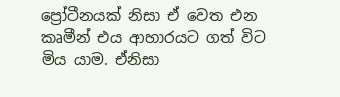ප්‍රෝටීනයක් නිසා ඒ වෙත එන කෘමීන් එය ආහාරයට ගත් විට මිය යාම. ඒනිසා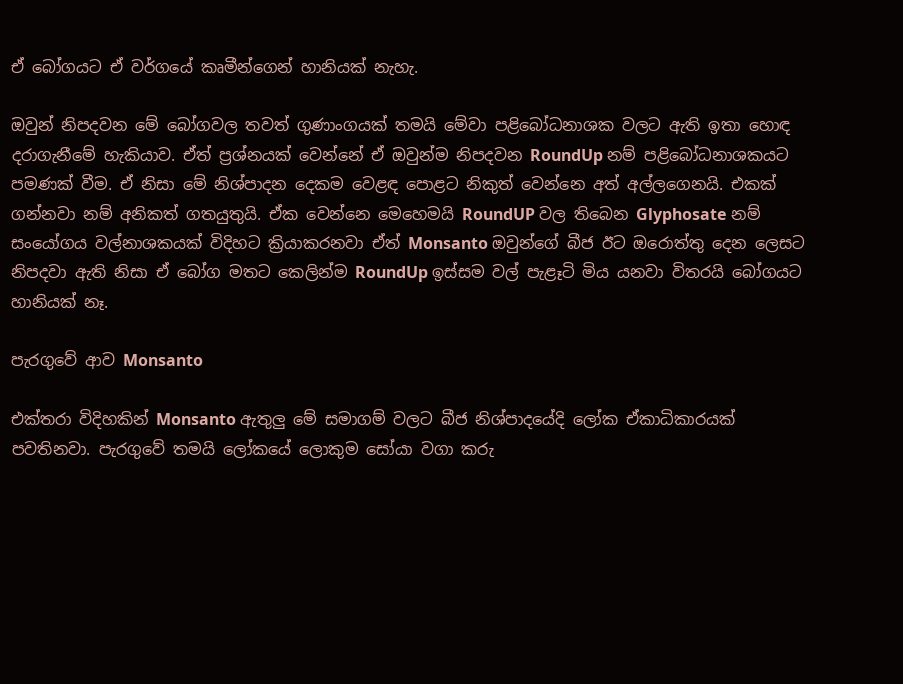ඒ බෝගයට ඒ වර්ගයේ කෘමීන්ගෙන් හානියක් නැහැ.

ඔවුන් නිපදවන මේ බෝගවල තවත් ගුණාංගයක් තමයි මේවා පළිබෝධනාශක වලට ඇති ඉතා හොඳ දරාගැනීමේ හැකියාව. ඒත් ප්‍රශ්නයක් වෙන්නේ ඒ ඔවුන්ම නිපදවන RoundUp නම් පළිබෝධනාශකයට පමණක් වීම. ඒ නිසා මේ නිශ්පාදන දෙකම වෙළඳ පොළට නිකුත් වෙන්නෙ අත් අල්ලගෙනයි. එකක් ගන්නවා නම් අනිකත් ගතයුතුයි. ඒක වෙන්නෙ මෙහෙමයි RoundUP වල තිබෙන Glyphosate නම් සංයෝගය වල්නාශකයක් විදිහට ක්‍රියාකරනවා ඒත් Monsanto ඔවුන්ගේ බීජ ඊට ඔරොත්තු දෙන ලෙසට නිපදවා ඇති නිසා ඒ බෝග මතට කෙලින්ම RoundUp ඉස්සම වල් පැළෑටි මිය යනවා විතරයි බෝගයට හානියක් නෑ.

පැරගුවේ ආව Monsanto

එක්තරා විදිහකින් Monsanto ඇතුලු මේ සමාගම් වලට බීජ නිශ්පාදයේදි ලෝක ඒකාධිකාරයක් පවතිනවා. පැරගුවේ තමයි ලෝකයේ ලොකුම සෝයා වගා කරු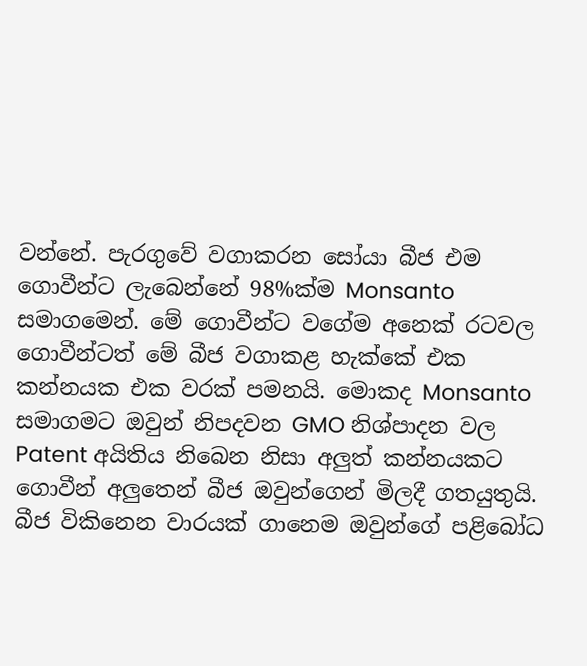වන්නේ. පැරගුවේ වගාකරන සෝයා බීජ එම ගොවීන්ට ලැබෙන්නේ 98%ක්ම Monsanto සමාගමෙන්. මේ ගොවීන්ට වගේම අනෙක් රටවල ගොවීන්ටත් මේ බීජ වගාකළ හැක්කේ එක කන්නයක එක වරක් පමනයි. මොකද Monsanto සමාගමට ඔවුන් නිපදවන GMO නිශ්පාදන වල Patent අයිතිය නිබෙන නිසා අලුත් කන්නයකට ගොවීන් අලුතෙන් බීජ ඔවුන්ගෙන් මිලදී ගතයුතුයි. බීජ විකිනෙන වාරයක් ගානෙම ඔවුන්ගේ පළිබෝධ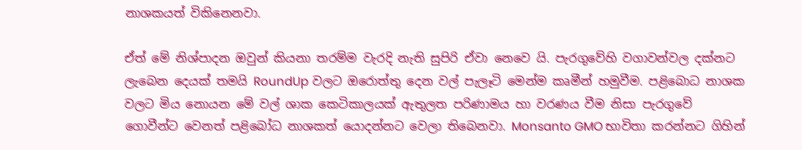නාශකයත් විකිනෙනවා.

ඒත් මේ නිශ්පාදන ඔවුන් කියනා තරම්ම වැරදි නැති සුපිරි ඒවා නෙවෙ යි. පැරගුවේහි වගාවන්වල දක්නට ලැබෙන දෙයක් තමයි RoundUp වලට ඔරොත්තු දෙන වල් පැලෑටි මෙන්ම කෘමීන් හමුවීම. පළිබොධ නාශක වලට මිය නොයන මේ වල් ශාක කෙටිකාලයක් ඇතුලත පරිණාමය හා වරණය වීම නිසා පැරගුවේ ගොවීන්ට වෙනත් පළිබෝධ නාශකත් යොදන්නට වෙලා තිබෙනවා. Monsanto GMO භාවිතා කරන්නට ගිහින්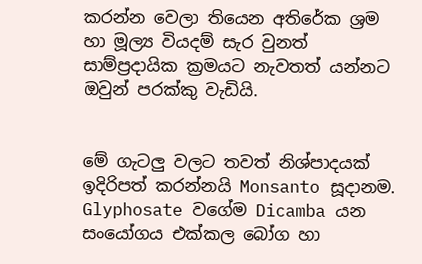කරන්න වෙලා තියෙන අතිරේක ශ්‍රම හා මූල්‍ය වියදම් සැර වුනත් සාම්ප්‍රදායික ක්‍රමයට නැවතත් යන්නට ඔවුන් පරක්කු වැඩියි.


මේ ගැටලු වලට තවත් නිශ්පාදයක් ඉදිරිපත් කරන්නයි Monsanto සූදානම. Glyphosate වගේම Dicamba යන සංයෝගය එක්කල බෝග හා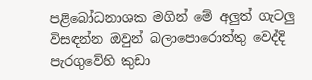පළිබෝධනාශක මගින් මේ අලුත් ගැටලු විසඳන්න ඔවුන් බලාපොරොත්තු වෙද්දි පැරගුවේහි කුඩා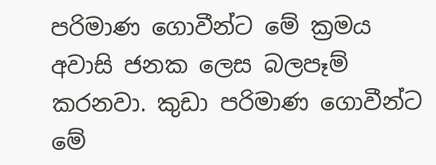පරිමාණ ගොවීන්ට මේ ක්‍රමය අවාසි ජනක ලෙස බලපෑම් කරනවා. කුඩා පරිමාණ ගොවීන්ට මේ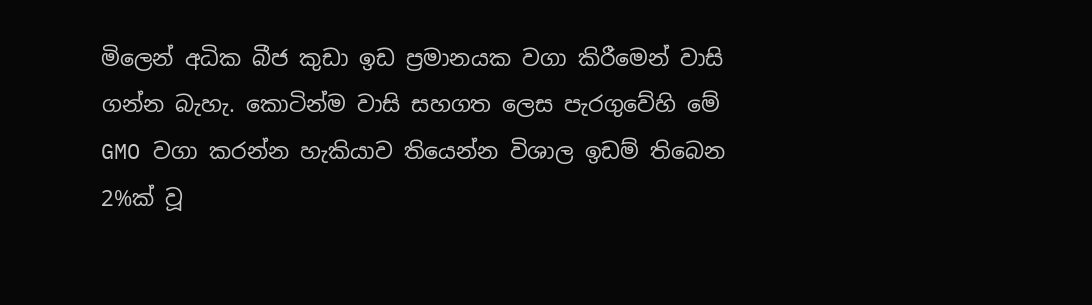මිලෙන් අධික බීජ කුඩා ඉඩ ප්‍රමානයක වගා කිරීමෙන් වාසි ගන්න බැහැ. කොටින්ම වාසි සහගත ලෙස පැරගුවේහි මේ GMO වගා කරන්න හැකියාව තියෙන්න විශාල ඉඩම් තිබෙන 2%ක් වූ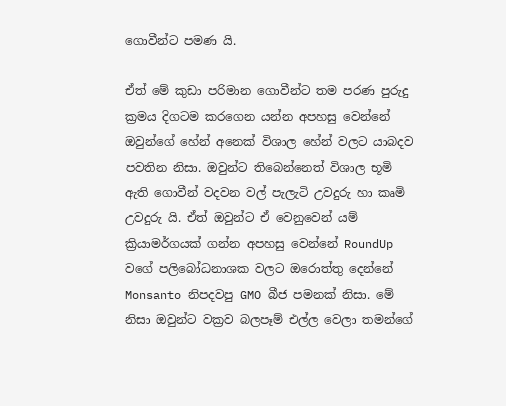ගොවීන්ට පමණ යි.

ඒත් මේ කුඩා පරිමාන ගොවීන්ට තම පරණ පුරුදු ක්‍රමය දිගටම කරගෙන යන්න අපහසු වෙන්නේ ඔවුන්ගේ හේන් අනෙක් විශාල හේන් වලට යාබදව පවතින නිසා. ඔවුන්ට තිබෙන්නෙත් විශාල භූමි ඇති ගොවීන් වදවන වල් පැලැටි උවදුරු හා කෘමි උවදුරු යි. ඒත් ඔවුන්ට ඒ වෙනුවෙන් යම් ක්‍රියාමර්ගයක් ගන්න අපහසු වෙන්නේ RoundUp වගේ පලිබෝධනාශක වලට ඔරොත්තු දෙන්නේ Monsanto නිපදවපු GMO බීජ පමනක් නිසා. මේ නිසා ඔවුන්ට වක්‍රව බලපෑම් එල්ල වෙලා තමන්ගේ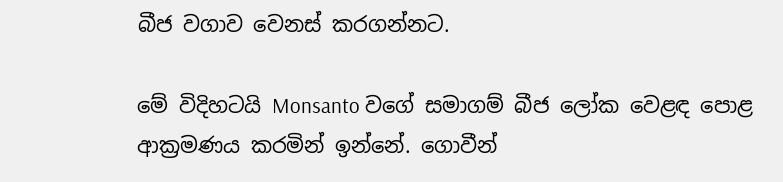බීජ වගාව වෙනස් කරගන්නට.

මේ විදිහටයි Monsanto වගේ සමාගම් බීජ ලෝක වෙළඳ පොළ ආක්‍රමණය කරමින් ඉන්නේ. ගොවීන්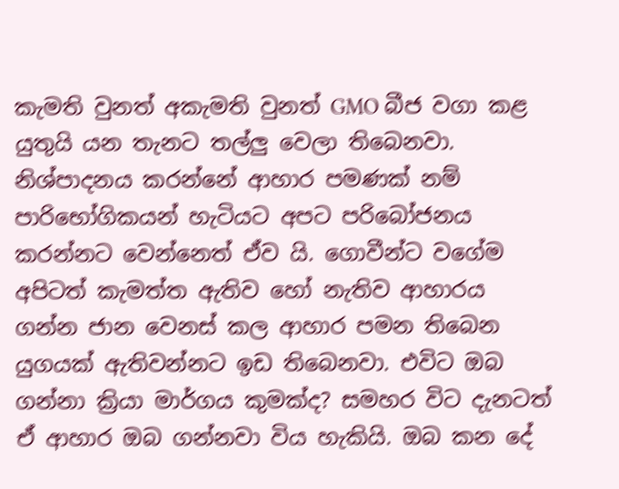කැමති වුනත් අකැමති වුනත් GMO බීජ වගා කළ යුතුයි යන තැනට තල්ලු වෙලා තිබෙනවා. නිශ්පාදනය කරන්නේ ආහාර පමණක් නම් පාරිභෝගිකයන් හැටියට අපට පරිබෝජනය කරන්නට වෙන්නෙත් ඒව යි. ගොවීන්ට වගේම අපිටත් කැමත්ත ඇතිව හෝ නැතිව ආහාරය ගන්න ජාන වෙනස් කල ආහාර පමන තිබෙන යුගයක් ඇතිවන්නට ඉඩ තිබෙනවා. එවිට ඔබ ගන්නා ක්‍රියා මාර්ගය කුමක්ද? සමහර විට දැනටත් ඒ ආහාර ඔබ ගන්නවා විය හැකියි. ඔබ කන දේ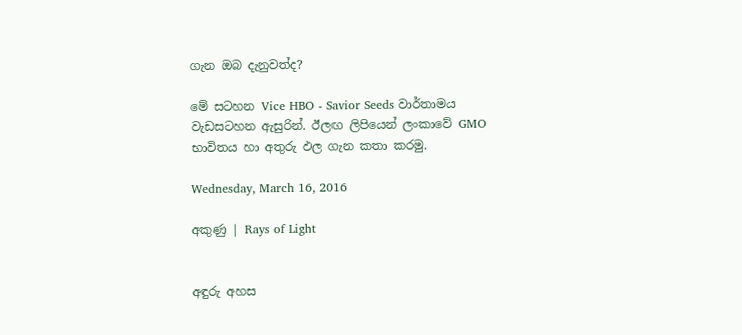ගැන ඔබ දැනුවත්ද?

මේ සටහන Vice HBO - Savior Seeds වාර්තාමය වැඩසටහන ඇසුරින්. ඊලඟ ලිපියෙන් ලංකාවේ GMO භාවිතය හා අතුරු ඵල ගැන කතා කරමු.

Wednesday, March 16, 2016

අකුණු | Rays of Light


අඳුරු අහස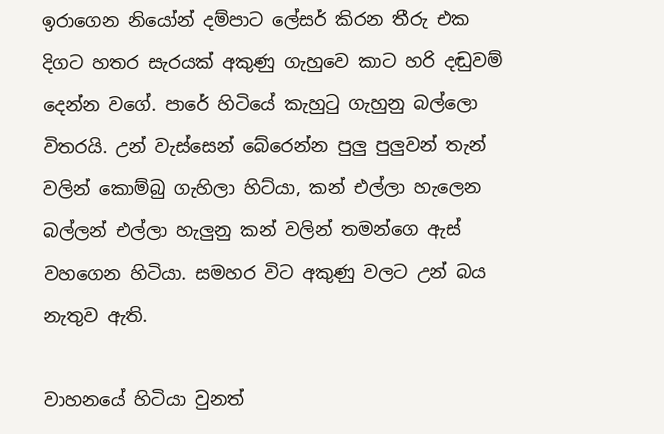ඉරාගෙන නියෝන් දම්පාට ලේසර් කිරන තීරු එක දිගට හතර සැරයක් අකුණු ගැහුවෙ කාට හරි දඬුවම් දෙන්න වගේ. පාරේ හිටියේ කැහුටු ගැහුනු බල්ලො විතරයි. උන් වැස්සෙන් බේරෙන්න පුලු පුලුවන් තැන් වලින් කොම්බු ගැහිලා හිට්යා, කන් එල්ලා හැලෙන බල්ලන් එල්ලා හැලුනු කන් වලින් තමන්ගෙ ඇස් වහගෙන හිටියා. සමහර විට අකුණු වලට උන් බය නැතුව ඇති.

වාහනයේ හිටියා වුනත්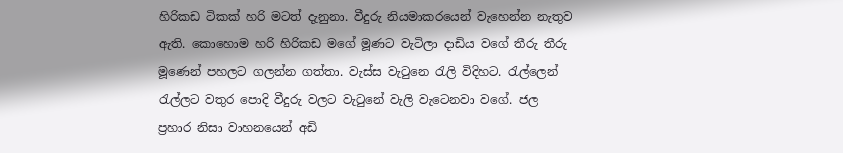හිරිකඩ ටිකක් හරි මටත් දැනුනා. වීදුරු නියමාකරයෙන් වැහෙන්න නැතුව ඇති. කොහොම හරි හිරිකඩ මගේ මූණට වැටිලා දාඩිය වගේ තීරු තීරු මූණෙන් පහලට ගලන්න ගත්තා. වැස්ස වැටුනෙ රැලි විදිහට. රැල්ලෙන් රැල්ලට වතුර පොදි වීදුරු වලට වැටුනේ වැලි වැටෙනවා වගේ. ජල ප්‍රහාර නිසා වාහනයෙන් අඩි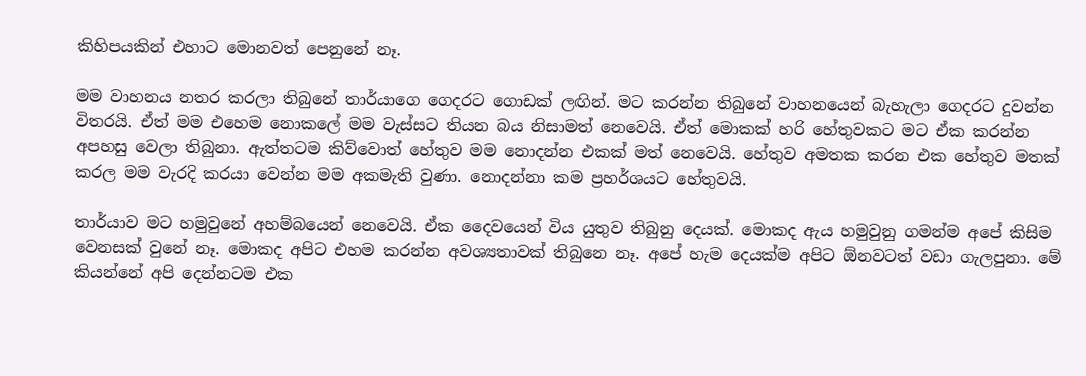කිහිපයකින් එහාට මොනවත් පෙනුනේ නෑ.

මම වාහනය නතර කරලා තිබුනේ තාර්යාගෙ ගෙදරට ගොඩක් ලඟින්. මට කරන්න තිබුනේ වාහනයෙන් බැහැලා ගෙදරට දුවන්න විතරයි. ඒත් මම එහෙම නොකලේ මම වැස්සට තියන බය නිසාමත් නෙවෙයි. ඒත් මොකක් හරි හේතුවකට මට ඒක කරන්න අපහසු වෙලා තිබුනා. ඇත්තටම කිව්වොත් හේතුව මම නොදන්න එකක් මත් නෙවෙයි. හේතුව අමතක කරන එක හේතුව මතක් කරල මම වැරදි කරයා වෙන්න මම අකමැති වුණා. නොදන්නා කම ප්‍රහර්ශයට හේතුවයි.

තාර්යාව මට හමුවුනේ අහම්බයෙන් නෙවෙයි. ඒක දෛවයෙන් විය යුතුව තිබුනු දෙයක්. මොකද ඇය හමුවුනු ගමන්ම අපේ කිසිම වෙනසක් වුනේ නෑ. මොකද අපිට එහම කරන්න අවශ්‍යතාවක් තිබුනෙ නෑ. අපේ හැම දෙයක්ම අපිට ඕනවටත් වඩා ගැලපුනා. මේ කියන්නේ අපි දෙන්නටම එක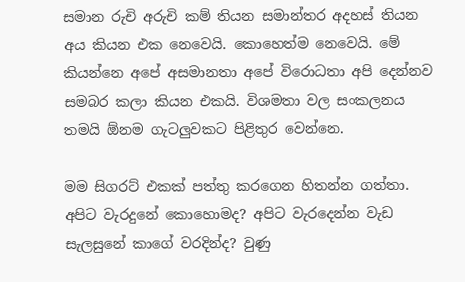සමාන රුචි අරුචි කම් තියන සමාන්තර අදහස් තියන අය කියන එක නෙවෙයි. කොහෙත්ම නෙවෙයි. මේ කියන්නෙ අපේ අසමානතා අපේ විරොධතා අපි දෙන්නව සමබර කලා කියන එකයි. විශමතා වල සංකලනය තමයි ඕනම ගැටලුවකට පිළිතුර වෙන්නෙ.

මම සිගරට් එකක් පත්තු කරගෙන හිතන්න ගත්තා. අපිට වැරදුනේ කොහොමද? අපිට වැරදෙන්න වැඩ සැලසුනේ කාගේ වරදින්ද? වුණු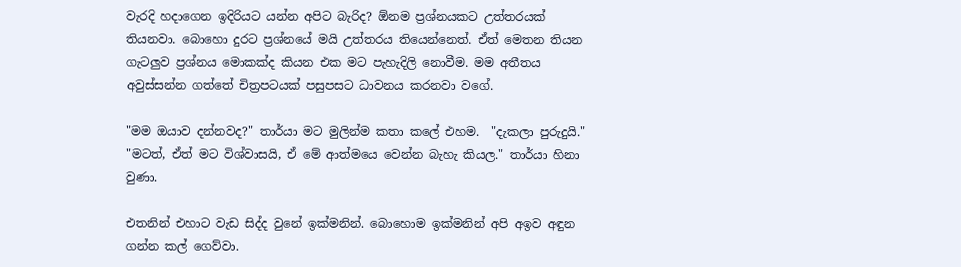වැරදි හදාගෙන ඉදිරියට යන්න අපිට බැරිද? ඕනම ප්‍රශ්නයකට උත්තරයක් තියනවා. බොහො දුරට ප්‍රශ්නයේ මයි උත්තරය තියෙන්නෙත්. ඒත් මෙතන තියන ගැටලුව ප්‍රශ්නය මොකක්ද කියන එක මට පැහැදිලි නොවීම. මම අතීතය අවුස්සන්න ගත්තේ චිත්‍රපටයක් පසුපසට ධාවනය කරනවා වගේ.

"මම ඔයාව දන්නවද?" තාර්යා මට මුලින්ම කතා කලේ එහම.  "දැකලා පුරුදුයි."
"මටත්, ඒත් මට විශ්වාසයි, ඒ මේ ආත්මයෙ වෙන්න බැහැ කියල." තාර්යා හිනා වුණා.

එතනින් එහාට වැඩ සිද්ද වුනේ ඉක්මනින්. බොහොම ඉක්මනින් අපි අඉව අඳුන ගන්න කල් ගෙව්වා.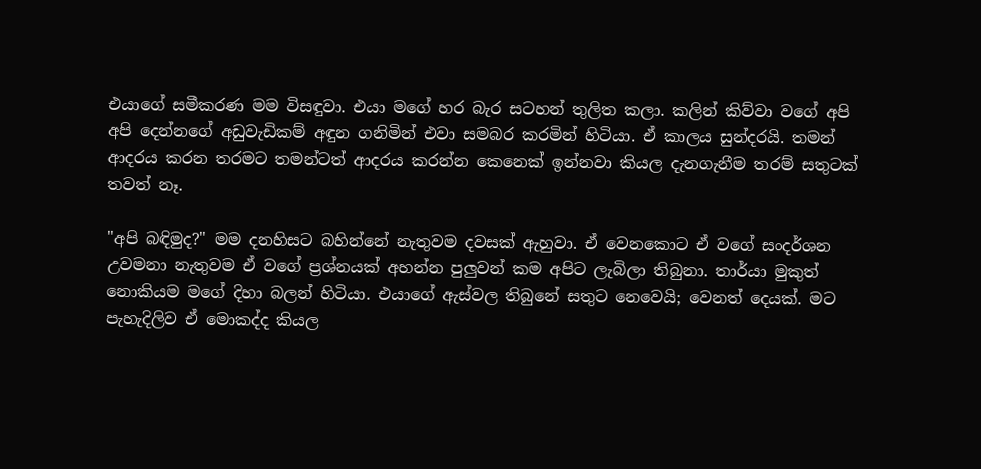එයාගේ සමීකරණ මම විසඳුවා. එයා මගේ හර බැර සටහන් තුලිත කලා. කලින් කිව්වා වගේ අපි අපි දෙන්නගේ අඩුවැඩිකම් අඳුන ගනිමින් එවා සමබර කරමින් හිටියා. ඒ කාලය සුන්දරයි. තමන් ආදරය කරන තරමට තමන්ටත් ආදරය කරන්න කෙනෙක් ඉන්නවා කියල දැනගැනීම තරම් සතුටක් තවත් නෑ.

"අපි බඳිමුද?" මම දනහිසට බහින්නේ නැතුවම දවසක් ඇහුවා. ඒ වෙනකොට ඒ වගේ සංදර්ශන උවමනා නැතුවම ඒ වගේ ප්‍රශ්නයක් අහන්න පුලුවන් කම අපිට ලැබිලා තිබුනා. තාර්යා මුකුත් නොකියම මගේ දිහා බලන් හිටියා. එයාගේ ඇස්වල තිබුනේ සතුට නෙවෙයි; වෙනත් දෙයක්. මට පැහැදිලිව ඒ මොකද්ද කියල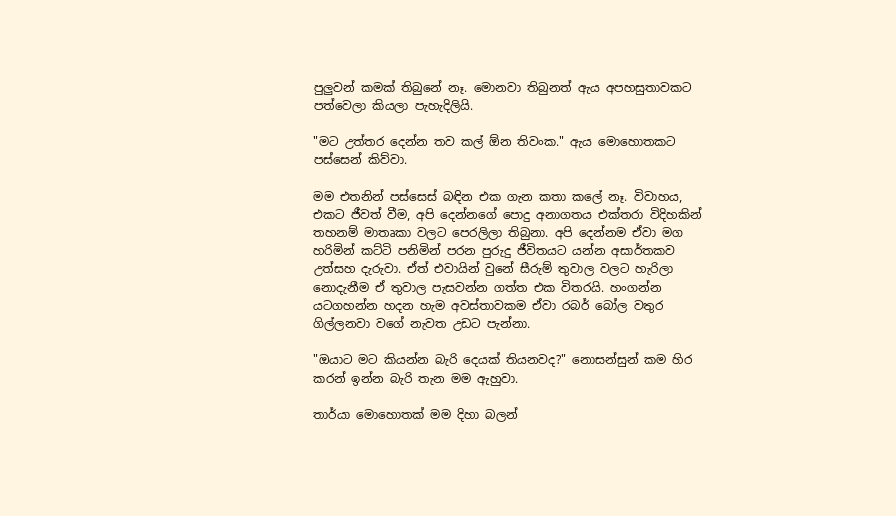පුලුවන් කමක් තිබුනේ නෑ. මොනවා තිබුනත් ඇය අපහසුතාවකට පත්වෙලා කියලා පැහැදිලියි.

"මට උත්තර දෙන්න තව කල් ඕන තිවංක." ඇය මොහොතකට පස්සෙන් කිව්වා.

මම එතනින් පස්සෙස් බඳින එක ගැන කතා කලේ නෑ. විවාහය, එකට ජීවත් වීම, අපි දෙන්නගේ පොදු අනාගතය එක්තරා විදිහකින් තහනම් මාතෘකා වලට පෙරලිලා තිබුනා. අපි දෙන්නම ඒවා මග හරිමින් කට්ටි පනිමින් පරන පුරුදු ජීවිතයට යන්න අසාර්තකව උත්සහ දැරුවා. ඒත් එවායින් වුනේ සීරුම් තුවාල වලට හැරිලා නොදැනීම ඒ තුවාල පැසවන්න ගත්ත එක විතරයි. හංගන්න යටගහන්න හදන හැම අවස්තාවකම ඒවා රබර් බෝල වතුර ගිල්ලනවා වගේ නැවත උඩට පැන්නා.

"ඔයාට මට කියන්න බැරි දෙයක් තියනවද?" නොසන්සුන් කම හිර කරන් ඉන්න බැරි තැන මම ඇහුවා.

තාර්යා මොහොතක් මම දිහා බලන්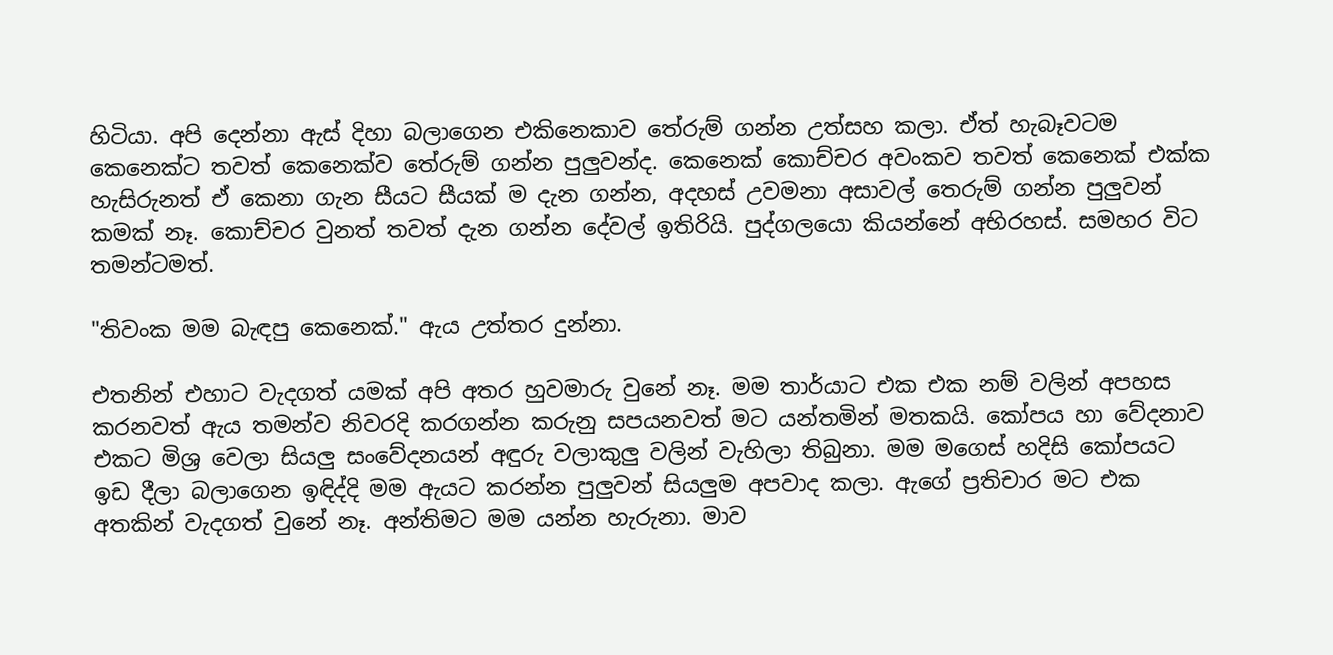හිටියා. අපි දෙන්නා ඇස් දිහා බලාගෙන එකිනෙකාව තේරුම් ගන්න උත්සහ කලා. ඒත් හැබෑවටම කෙනෙක්ට තවත් කෙනෙක්ව තේරුම් ගන්න පුලුවන්ද. කෙනෙක් කොච්චර අවංකව තවත් කෙනෙක් එක්ක හැසිරුනත් ඒ කෙනා ගැන සීයට සීයක් ම දැන ගන්න, අදහස් උවමනා අසාවල් තෙරුම් ගන්න පුලුවන් කමක් නෑ. කොච්චර වුනත් තවත් දැන ගන්න දේවල් ඉතිරියි. පුද්ගලයො කියන්නේ අභිරහස්. සමහර විට තමන්ටමත්.

"තිවංක මම බැඳපු කෙනෙක්." ඇය උත්තර දුන්නා.

එතනින් එහාට වැදගත් යමක් අපි අතර හුවමාරු වුනේ නෑ. මම තාර්යාට එක එක නම් වලින් අපහස කරනවත් ඇය තමන්ව නිවරදි කරගන්න කරුනු සපයනවත් මට යන්තමින් මතකයි. කෝපය හා වේදනාව එකට මිශ්‍ර වෙලා සියලු සංවේදනයන් අඳුරු වලාකුලු වලින් වැහිලා තිබුනා. මම මගෙස් හදිසි කෝපයට ඉඩ දීලා බලාගෙන ඉඳිද්දි මම ඇයට කරන්න පුලුවන් සියලුම අපවාද කලා. ඇගේ ප්‍රතිචාර මට එක අතකින් වැදගත් වුනේ නෑ. අන්තිමට මම යන්න හැරුනා. මාව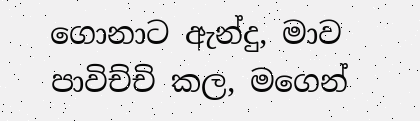ගොනාට ඇන්දු, මාව පාවිච්චි කල, මගෙන්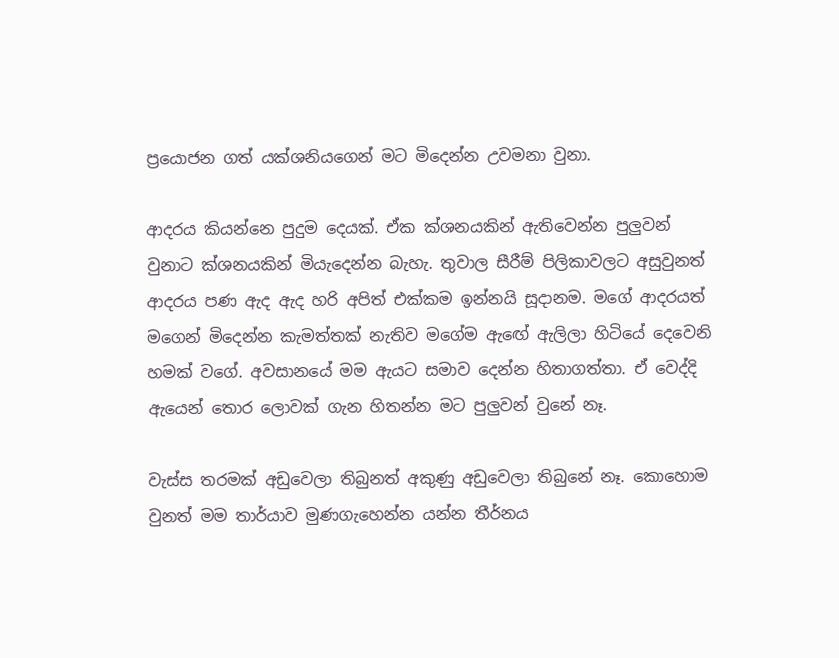ප්‍රයොජන ගත් යක්ශනියගෙන් මට මිදෙන්න උවමනා වුනා.

ආදරය කියන්නෙ පුදුම දෙයක්. ඒක ක්ශනයකින් ඇතිවෙන්න පුලුවන් වුනාට ක්ශනයකින් මියැදෙන්න බැහැ. තුවාල සීරීම් පිලිකාවලට අසුවුනත් ආදරය පණ ඇද ඇද හරි අපිත් එක්කම ඉන්නයි සූදානම. මගේ ආදරයත් මගෙන් මිදෙන්න කැමත්තක් නැතිව මගේම ඇඟේ ඇලිලා හිටියේ දෙවෙනි හමක් වගේ. අවසානයේ මම ඇයට සමාව දෙන්න හිතාගත්තා. ඒ වෙද්දි ඇයෙන් තොර ලොවක් ගැන හිතන්න මට පුලුවන් වුනේ නෑ.

වැස්ස තරමක් අඩුවෙලා තිබුනත් අකුණු අඩුවෙලා තිබුනේ නෑ. කොහොම වුනත් මම තාර්යාව මුණගැහෙන්න යන්න තීර්නය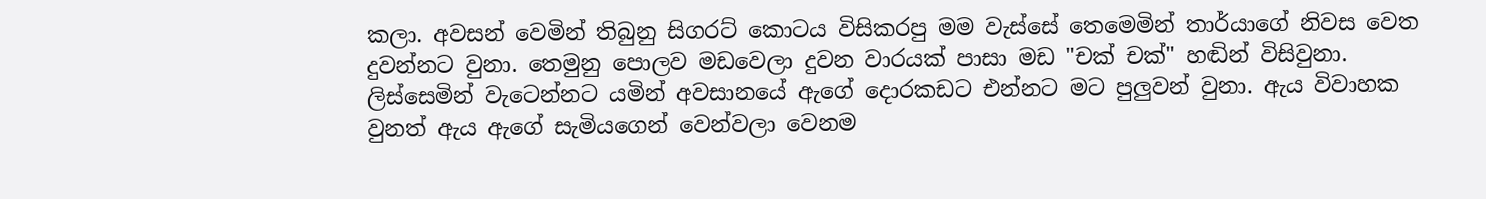කලා. අවසන් වෙමින් තිබුනු සිගරට් කොටය විසිකරපු මම වැස්සේ තෙමෙමින් තාර්යාගේ නිවස වෙත දුවන්නට වුනා. තෙමුනු පොලව මඩවෙලා දුවන වාරයක් පාසා මඩ "චක් චක්" හඬින් විසිවුනා. ලිස්සෙමින් වැටෙන්නට යමින් අවසානයේ ඇගේ දොරකඩට එන්නට මට පුලුවන් වුනා. ඇය විවාහක වුනත් ඇය ඇගේ සැමියගෙන් වෙන්වලා වෙනම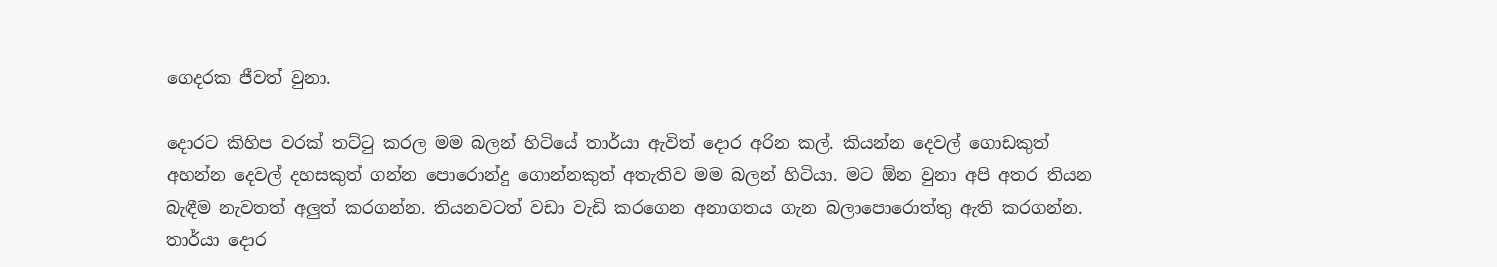ගෙදරක ජීවත් වුනා.

දොරට කිහිප වරක් තට්ටු කරල මම බලන් හිටියේ තාර්යා ඇවිත් දොර අරින කල්. කියන්න දෙවල් ගොඩකුත් අහන්න දෙවල් දහසකුත් ගන්න පොරොන්දු ගොන්නකුත් අතැතිව මම බලන් හිටියා. මට ඕන වුනා අපි අතර තියන බැඳීම නැවතත් අලුත් කරගන්න. තියනවටත් වඩා වැඩි කරගෙන අනාගතය ගැන බලාපොරොත්තු ඇති කරගන්න. තාර්යා දොර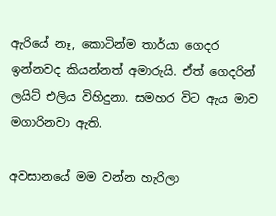ඇරියේ නෑ, කොටින්ම තාර්යා ගෙදර ඉන්නවද කියන්නත් අමාරුයි. ඒත් ගෙදරින් ලයිට් එලිය විහිදුනා. සමහර විට ඇය මාව මගාරිනවා ඇති.

අවසානයේ මම වන්න හැරිලා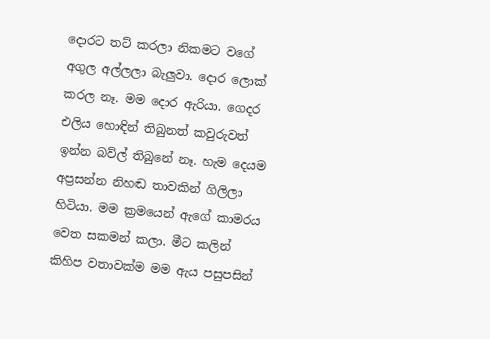දොරට තට් කරලා නිකමට වගේ අගුල අල්ලලා බැලුවා. දොර ලොක් කරල නෑ. මම දොර ඇරියා. ගෙදර එලිය හොඳින් තිබුනත් කවුරුවත් ඉන්න බව්ල් තිබුනේ නෑ. හැම දෙයම අප්‍රසන්න නිහඬ තාවකින් ගිලිලා හිටියා. මම ක්‍රමයෙන් ඇගේ කාමරය වෙත සකමන් කලා. මීට කලින් කිහිප වතාවක්ම මම ඇය පසුපසින්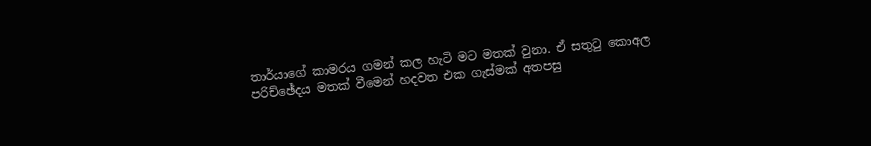තාර්යාගේ කාමරය ගමන් කල හැටි මට මතක් වුනා. ඒ සතුටු කොඅල පරිච්ඡේදය මතක් වීමෙන් හදවත එක ගැස්මක් අතපසු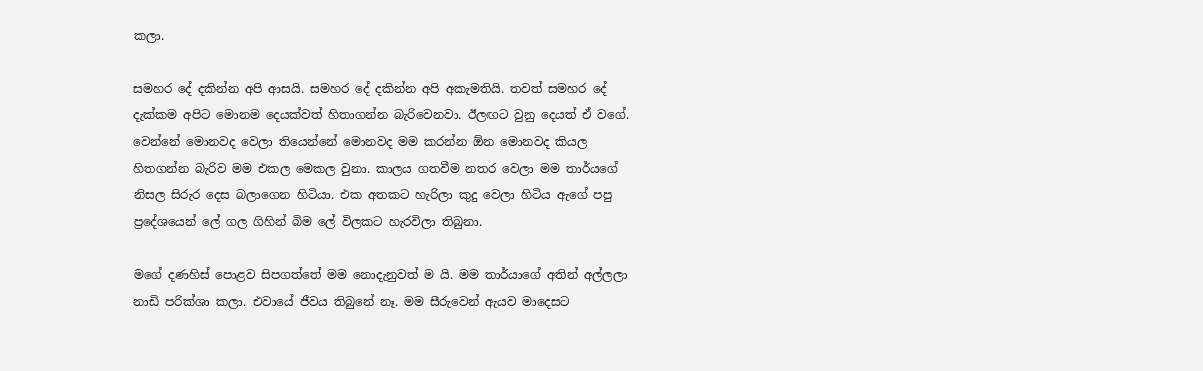කලා.

සමහර දේ දකින්න අපි ආසයි. සමහර දේ දකින්න අපි අකැමතියි. තවත් සමහර දේ දැක්කම අපිට මොනම දෙයක්වත් හිතාගන්න බැරිවෙනවා. ඊලඟට වුනු දෙයත් ඒ වගේ. වෙන්නේ මොනවද වෙලා තියෙන්නේ මොනවද මම කරන්න ඕන මොනවද කියල හිතගන්න බැරිව මම එකල මෙකල වුනා. කාලය ගතවීම නතර වෙලා මම තාර්යගේ නිසල සිරුර දෙස බලාගෙන හිටියා. එක අතකට හැරිලා කුදු වෙලා හිටිය ඇගේ පපු ප්‍රදේශයෙන් ලේ ගල ගිහින් බිම ලේ විලකට හැරවිලා තිබුනා.

මගේ දණහිස් පොළව සිපගත්තේ මම නොදැනුවත් ම යි. මම තාර්යාගේ අතින් අල්ලලා නාඩි පරික්ශා කලා. එවායේ ජීවය තිබුනේ නෑ. මම සීරුවෙන් ඇයව මාදෙසට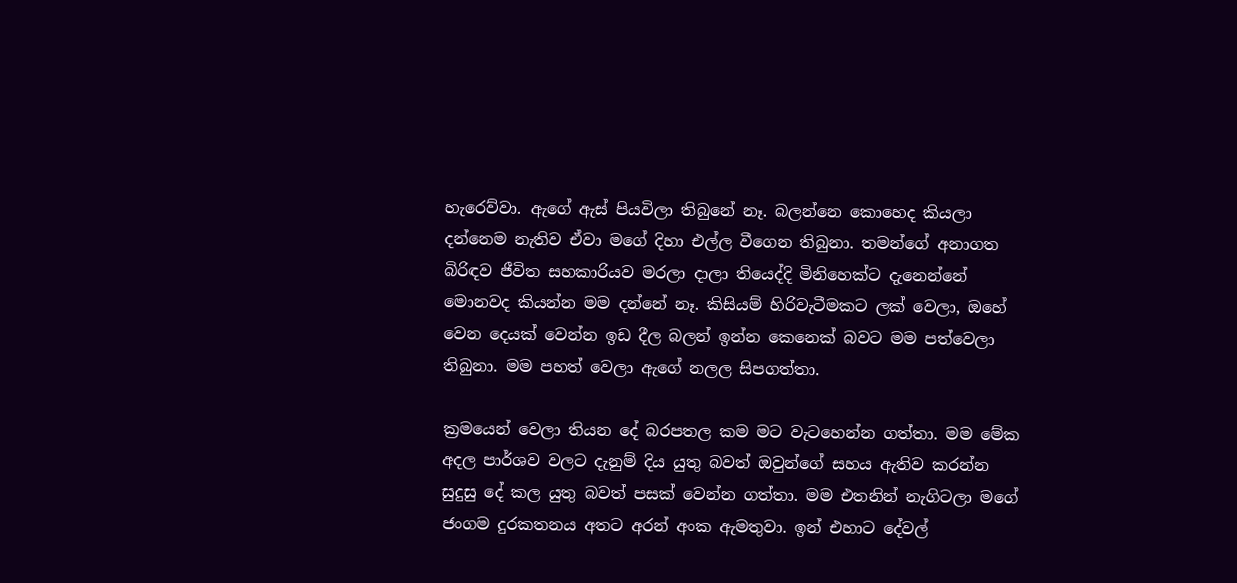හැරෙව්වා. ඇගේ ඇස් පියවිලා තිබුනේ නෑ. බලන්නෙ කොහෙද කියලා දන්නෙම නැතිව ඒවා මගේ දිහා එල්ල වීගෙන තිබුනා. තමන්ගේ අනාගත බිරිඳව ජීවිත සහකාරියව මරලා දාලා තියෙද්දි මිනිහෙක්ට දැනෙන්නේ මොනවද කියන්න මම දන්නේ නෑ. කිසියම් හිරිවැටීමකට ලක් වෙලා, ඔහේ වෙන දෙයක් වෙන්න ඉඩ දීල බලන් ඉන්න කෙනෙක් බවට මම පත්වෙලා තිබුනා. මම පහත් වෙලා ඇගේ නලල සිපගත්තා.

ක්‍රමයෙන් වෙලා තියන දේ බරපතල කම මට වැටහෙන්න ගත්තා. මම මේක අදල පාර්ශව වලට දැනුම් දිය යුතු බවත් ඔවුන්ගේ සහය ඇතිව කරන්න සුදුසු දේ කල යුතු බවත් පසක් වෙන්න ගත්තා. මම එතනින් නැගිටලා මගේ ජංගම දුරකතනය අතට අරන් අංක ඇමතුවා. ඉන් එහාට දේවල්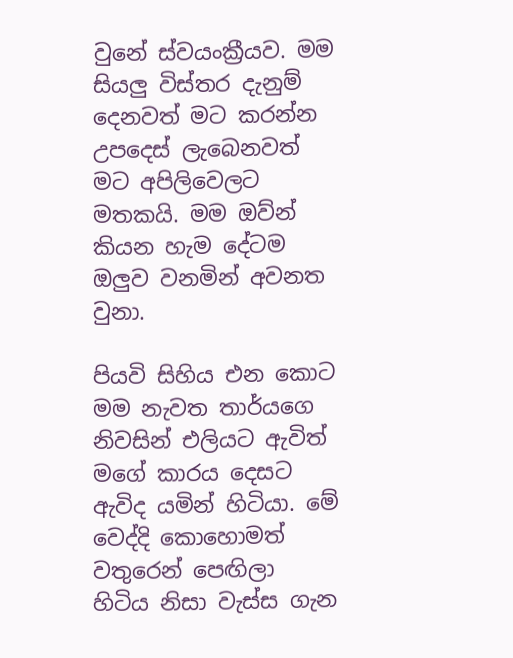වුනේ ස්වයංක්‍රීයව. මම සියලු විස්තර දැනුම් දෙනවත් මට කරන්න උපදෙස් ලැබෙනවත් මට අපිලිවෙලට මතකයි. මම ඔව්න් කියන හැම දේටම ඔලුව වනමින් අවනත වුනා.

පියවි සිහිය එන කොට මම නැවත තාර්යගෙ නිවසින් එලියට ඇවිත් මගේ කාරය දෙසට ඇවිද යමින් හිටියා. මේ වෙද්දි කොහොමත් වතුරෙන් පෙඟිලා හිටිය නිසා වැස්ස ගැන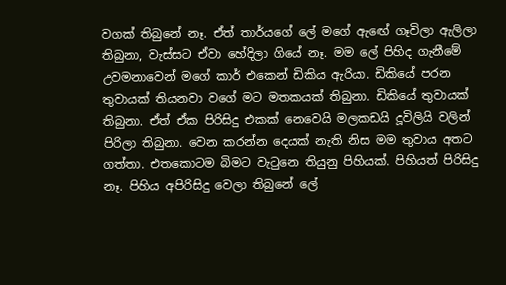වගක් තිබුනේ නෑ. ඒත් තාර්යගේ ලේ මගේ ඇඟේ ගෑවිලා ඇලිලා තිබුනා, වැස්සට ඒවා හේදිලා ගියේ නෑ. මම ලේ පිහිද ගැනීමේ උවමනාවෙන් මගේ කාර් එකෙන් ඩිකිය ඇරියා. ඩිකියේ පරන තුවායක් තියනවා වගේ මට මතකයක් තිබුනා. ඩිකියේ තුවායක් තිබුනා. ඒත් ඒක පිරිසිදු එකක් නෙවෙයි මලකඩයි දූවිලියි වලින් පිරිලා තිබුනා. වෙන කරන්න දෙයක් නැති නිස මම තුවාය අතට ගත්තා. එතකොටම බිමට වැටුනෙ තියුනු පිහියක්. පිහියත් පිරිසිදු නෑ. පිහිය අපිරිසිදු වෙලා තිබුනේ ලේ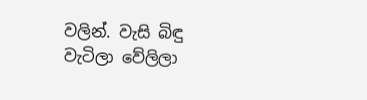වලින්. වැසි බිඳු වැටිලා වේලිලා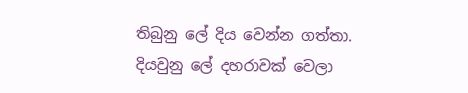තිබුනු ලේ දිය වෙන්න ගත්තා. දියවුනු ලේ දහරාවක් වෙලා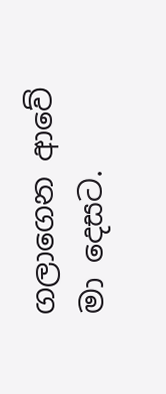ගලාගෙන ආවේ මා දෙසට.